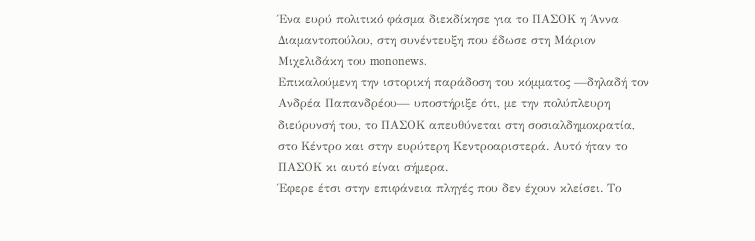Ένα ευρύ πολιτικό φάσμα διεκδίκησε για το ΠΑΣΟΚ η Άννα Διαμαντοπούλου, στη συνέντευξη που έδωσε στη Μάριον Μιχελιδάκη του mononews.
Επικαλούμενη την ιστορική παράδοση του κόμματος —δηλαδή τον Ανδρέα Παπανδρέου— υποστήριξε ότι, με την πολύπλευρη διεύρυνσή του, το ΠΑΣΟΚ απευθύνεται στη σοσιαλδημοκρατία, στο Κέντρο και στην ευρύτερη Κεντροαριστερά. Αυτό ήταν το ΠΑΣΟΚ κι αυτό είναι σήμερα.
Έφερε έτσι στην επιφάνεια πληγές που δεν έχουν κλείσει. Το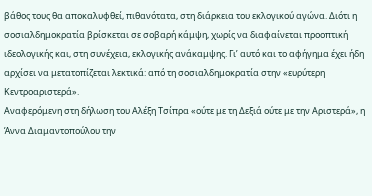βάθος τους θα αποκαλυφθεί, πιθανότατα, στη διάρκεια του εκλογικού αγώνα. Διότι η σοσιαλδημοκρατία βρίσκεται σε σοβαρή κάμψη, χωρίς να διαφαίνεται προοπτική ιδεολογικής και, στη συνέχεια, εκλογικής ανάκαμψης. Γι’ αυτό και το αφήγημα έχει ήδη αρχίσει να μετατοπίζεται λεκτικά: από τη σοσιαλδημοκρατία στην «ευρύτερη Κεντροαριστερά».
Αναφερόμενη στη δήλωση του Αλέξη Τσίπρα «ούτε με τη Δεξιά ούτε με την Αριστερά», η Άννα Διαμαντοπούλου την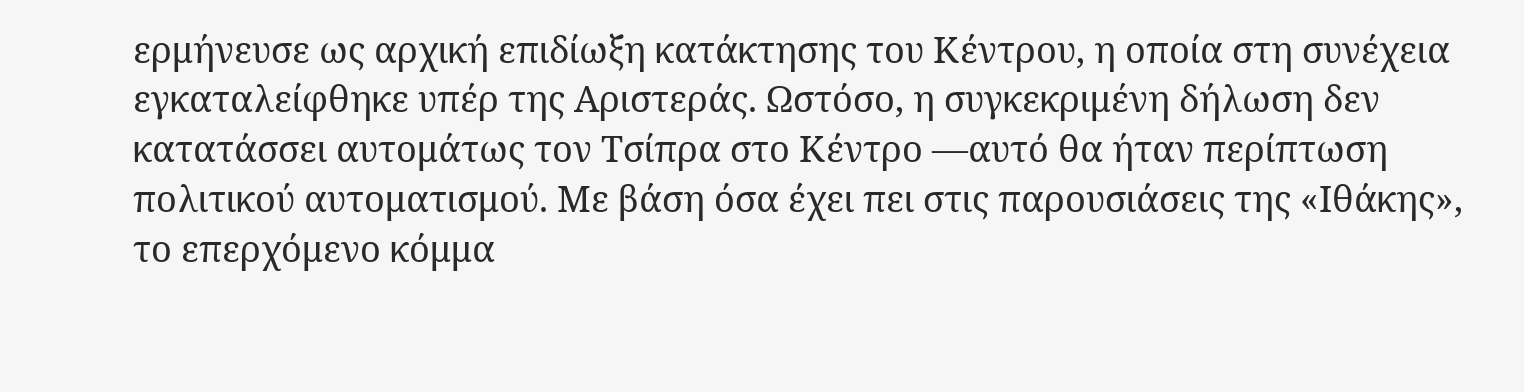ερμήνευσε ως αρχική επιδίωξη κατάκτησης του Κέντρου, η οποία στη συνέχεια εγκαταλείφθηκε υπέρ της Αριστεράς. Ωστόσο, η συγκεκριμένη δήλωση δεν κατατάσσει αυτομάτως τον Τσίπρα στο Κέντρο —αυτό θα ήταν περίπτωση πολιτικού αυτοματισμού. Με βάση όσα έχει πει στις παρουσιάσεις της «Ιθάκης», το επερχόμενο κόμμα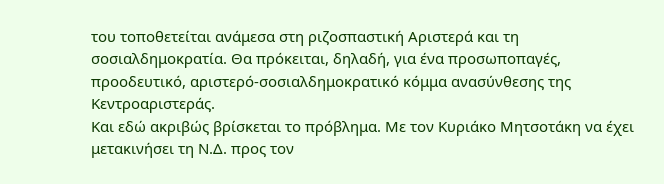του τοποθετείται ανάμεσα στη ριζοσπαστική Αριστερά και τη σοσιαλδημοκρατία. Θα πρόκειται, δηλαδή, για ένα προσωποπαγές, προοδευτικό, αριστερό-σοσιαλδημοκρατικό κόμμα ανασύνθεσης της Κεντροαριστεράς.
Και εδώ ακριβώς βρίσκεται το πρόβλημα. Με τον Κυριάκο Μητσοτάκη να έχει μετακινήσει τη Ν.Δ. προς τον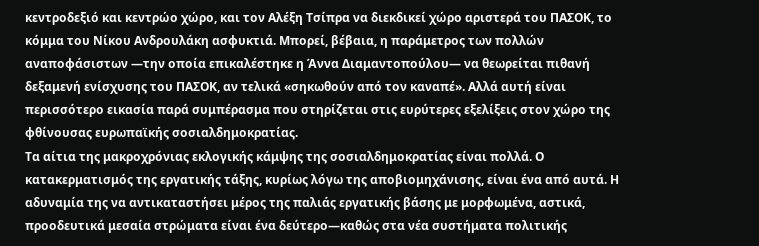κεντροδεξιό και κεντρώο χώρο, και τον Αλέξη Τσίπρα να διεκδικεί χώρο αριστερά του ΠΑΣΟΚ, το κόμμα του Νίκου Ανδρουλάκη ασφυκτιά. Μπορεί, βέβαια, η παράμετρος των πολλών αναποφάσιστων —την οποία επικαλέστηκε η Άννα Διαμαντοπούλου— να θεωρείται πιθανή δεξαμενή ενίσχυσης του ΠΑΣΟΚ, αν τελικά «σηκωθούν από τον καναπέ». Αλλά αυτή είναι περισσότερο εικασία παρά συμπέρασμα που στηρίζεται στις ευρύτερες εξελίξεις στον χώρο της φθίνουσας ευρωπαϊκής σοσιαλδημοκρατίας.
Τα αίτια της μακροχρόνιας εκλογικής κάμψης της σοσιαλδημοκρατίας είναι πολλά. Ο κατακερματισμός της εργατικής τάξης, κυρίως λόγω της αποβιομηχάνισης, είναι ένα από αυτά. Η αδυναμία της να αντικαταστήσει μέρος της παλιάς εργατικής βάσης με μορφωμένα, αστικά, προοδευτικά μεσαία στρώματα είναι ένα δεύτερο—καθώς στα νέα συστήματα πολιτικής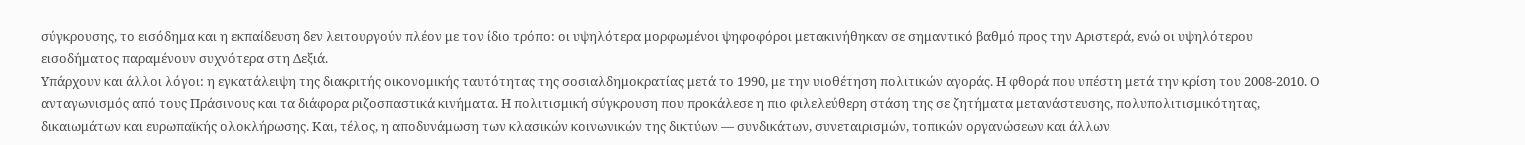σύγκρουσης, το εισόδημα και η εκπαίδευση δεν λειτουργούν πλέον με τον ίδιο τρόπο: οι υψηλότερα μορφωμένοι ψηφοφόροι μετακινήθηκαν σε σημαντικό βαθμό προς την Αριστερά, ενώ οι υψηλότερου εισοδήματος παραμένουν συχνότερα στη Δεξιά.
Υπάρχουν και άλλοι λόγοι: η εγκατάλειψη της διακριτής οικονομικής ταυτότητας της σοσιαλδημοκρατίας μετά το 1990, με την υιοθέτηση πολιτικών αγοράς. Η φθορά που υπέστη μετά την κρίση του 2008-2010. Ο ανταγωνισμός από τους Πράσινους και τα διάφορα ριζοσπαστικά κινήματα. Η πολιτισμική σύγκρουση που προκάλεσε η πιο φιλελεύθερη στάση της σε ζητήματα μετανάστευσης, πολυπολιτισμικότητας, δικαιωμάτων και ευρωπαϊκής ολοκλήρωσης. Και, τέλος, η αποδυνάμωση των κλασικών κοινωνικών της δικτύων — συνδικάτων, συνεταιρισμών, τοπικών οργανώσεων και άλλων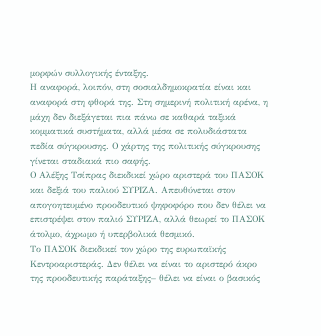μορφών συλλογικής ένταξης.
Η αναφορά, λοιπόν, στη σοσιαλδημοκρατία είναι και αναφορά στη φθορά της. Στη σημερινή πολιτική αρένα, η μάχη δεν διεξάγεται πια πάνω σε καθαρά ταξικά κομματικά συστήματα, αλλά μέσα σε πολυδιάστατα πεδία σύγκρουσης. Ο χάρτης της πολιτικής σύγκρουσης γίνεται σταδιακά πιο σαφής.
Ο Αλέξης Τσίπρας διεκδικεί χώρο αριστερά του ΠΑΣΟΚ και δεξιά του παλιού ΣΥΡΙΖΑ. Απευθύνεται στον απογοητευμένο προοδευτικό ψηφοφόρο που δεν θέλει να επιστρέψει στον παλιό ΣΥΡΙΖΑ, αλλά θεωρεί το ΠΑΣΟΚ άτολμο, άχρωμο ή υπερβολικά θεσμικό.
Το ΠΑΣΟΚ διεκδικεί τον χώρο της ευρωπαϊκής Κεντροαριστεράς. Δεν θέλει να είναι το αριστερό άκρο της προοδευτικής παράταξης– θέλει να είναι ο βασικός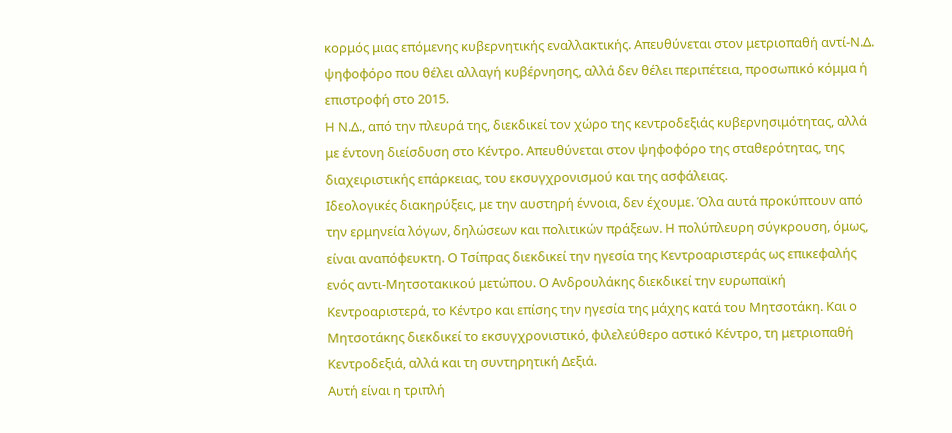κορμός μιας επόμενης κυβερνητικής εναλλακτικής. Απευθύνεται στον μετριοπαθή αντί-Ν.Δ. ψηφοφόρο που θέλει αλλαγή κυβέρνησης, αλλά δεν θέλει περιπέτεια, προσωπικό κόμμα ή επιστροφή στο 2015.
Η Ν.Δ., από την πλευρά της, διεκδικεί τον χώρο της κεντροδεξιάς κυβερνησιμότητας, αλλά με έντονη διείσδυση στο Κέντρο. Απευθύνεται στον ψηφοφόρο της σταθερότητας, της διαχειριστικής επάρκειας, του εκσυγχρονισμού και της ασφάλειας.
Ιδεολογικές διακηρύξεις, με την αυστηρή έννοια, δεν έχουμε. Όλα αυτά προκύπτουν από την ερμηνεία λόγων, δηλώσεων και πολιτικών πράξεων. Η πολύπλευρη σύγκρουση, όμως, είναι αναπόφευκτη. Ο Τσίπρας διεκδικεί την ηγεσία της Κεντροαριστεράς ως επικεφαλής ενός αντι-Μητσοτακικού μετώπου. Ο Ανδρουλάκης διεκδικεί την ευρωπαϊκή Κεντροαριστερά, το Κέντρο και επίσης την ηγεσία της μάχης κατά του Μητσοτάκη. Και ο Μητσοτάκης διεκδικεί το εκσυγχρονιστικό, φιλελεύθερο αστικό Κέντρο, τη μετριοπαθή Κεντροδεξιά, αλλά και τη συντηρητική Δεξιά.
Αυτή είναι η τριπλή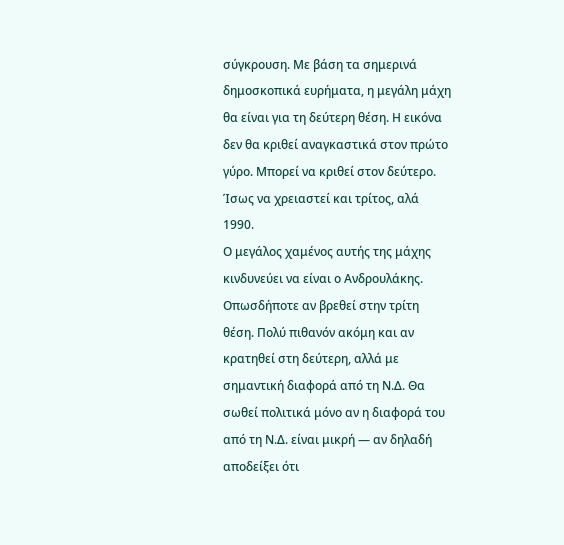σύγκρουση. Με βάση τα σημερινά δημοσκοπικά ευρήματα, η μεγάλη μάχη θα είναι για τη δεύτερη θέση. Η εικόνα δεν θα κριθεί αναγκαστικά στον πρώτο γύρο. Μπορεί να κριθεί στον δεύτερο. Ίσως να χρειαστεί και τρίτος, αλά 1990.
Ο μεγάλος χαμένος αυτής της μάχης κινδυνεύει να είναι ο Ανδρουλάκης. Οπωσδήποτε αν βρεθεί στην τρίτη θέση. Πολύ πιθανόν ακόμη και αν κρατηθεί στη δεύτερη, αλλά με σημαντική διαφορά από τη Ν.Δ. Θα σωθεί πολιτικά μόνο αν η διαφορά του από τη Ν.Δ. είναι μικρή — αν δηλαδή αποδείξει ότι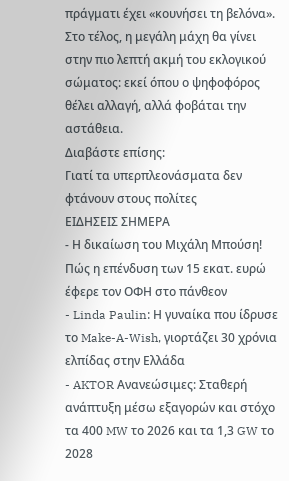πράγματι έχει «κουνήσει τη βελόνα».
Στο τέλος, η μεγάλη μάχη θα γίνει στην πιο λεπτή ακμή του εκλογικού σώματος: εκεί όπου ο ψηφοφόρος θέλει αλλαγή, αλλά φοβάται την αστάθεια.
Διαβάστε επίσης:
Γιατί τα υπερπλεονάσματα δεν φτάνουν στους πολίτες
ΕΙΔΗΣΕΙΣ ΣΗΜΕΡΑ
- Η δικαίωση του Μιχάλη Μπούση! Πώς η επένδυση των 15 εκατ. ευρώ έφερε τον ΟΦΗ στο πάνθεον
- Linda Paulin: Η γυναίκα που ίδρυσε το Make-A-Wish, γιορτάζει 30 χρόνια ελπίδας στην Ελλάδα
- AKTOR Ανανεώσιμες: Σταθερή ανάπτυξη μέσω εξαγορών και στόχο τα 400 MW το 2026 και τα 1,3 GW το 2028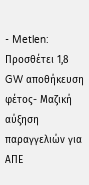- Metlen: Προσθέτει 1,8 GW αποθήκευση φέτος- Μαζική αύξηση παραγγελιών για ΑΠΕ